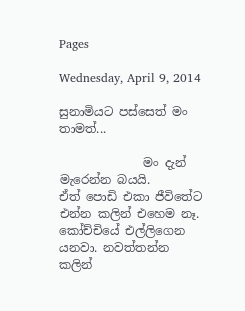Pages

Wednesday, April 9, 2014

සුනාමියට පස්සෙත් මං තාමත්...

              මං දැන් මැරෙන්න බයයි.
ඒත් පොඩි එකා ජීවිතේට එන්න කලින් එහෙම නෑ. කෝච්චියේ එල්ලිගෙන යනවා. නවත්තන්න කලින්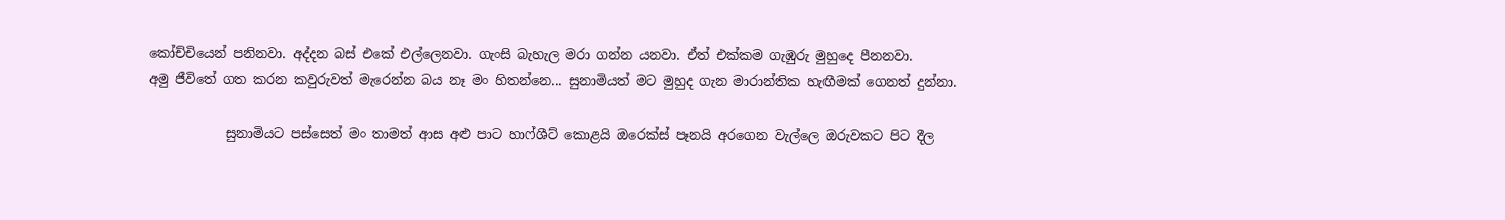කෝච්චියෙන් පනිනවා. අද්දන බස් එකේ එල්ලෙනවා. ගැංසි බැහැල මරා ගන්න යනවා. ඒත් එක්කම ගැඹුරු මුහුදෙ පීනනවා.
අමු ජීවිතේ ගත කරන කවුරුවත් මැරෙන්න බය නෑ මං හිතන්නෙ... සුනාමියත් මට මුහුද ගැන මාරාන්තික හැඟීමක් ගෙනත් දුන්නා.

            සුනාමියට පස්සෙත් මං තාමත් ආස අළු පාට හාෆ්ශීට් කොළයි ඔරෙක්ස් පෑනයි අරගෙන වැල්ලෙ ඔරුවකට පිට දීල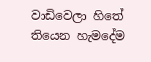වාඩිවෙලා හිතේ තියෙන හැමදේම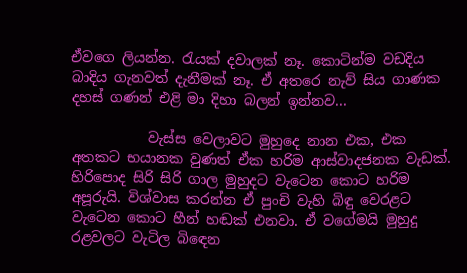ඒවගෙ ලියන්න. රැයක් දවාලක් නෑ. කොටින්ම වඩදිය බාදිය ගැනවත් දැනීමක් නෑ. ඒ අතරෙ නැව් සිය ගාණක දහස් ගණන් එළි මා දිහා බලන් ඉන්නව...

           වැස්ස වෙලාවට මුහුදෙ නාන එක, එක අතකට භයානක වුණත් ඒක හරිම ආස්වාදජනක වැඩක්. හිරිපොද සිරි සිරි ගාල මුහුදට වැටෙන කොට හරිම අපූරුයි. විශ්වාස කරන්න ඒ පුංචි වැහි බිඳු වෙරළට වැටෙන කොට හීන් හඬක් එනවා. ඒ වගේමයි මුහුදු රළවලට වැටිල බිඳෙන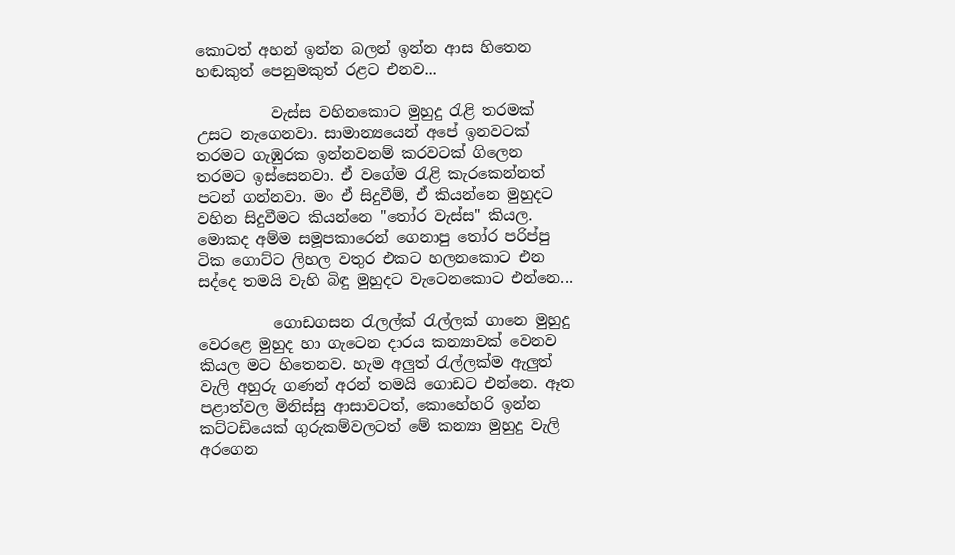කොටත් අහන් ඉන්න බලන් ඉන්න ආස හිතෙන හඬකුත් පෙනුමකුත් රළට එනව...

          වැස්ස වහිනකොට මුහුදු රැළි තරමක් උසට නැගෙනවා. සාමාන්‍යයෙන් අපේ ඉනවටක්  තරමට ගැඹුරක ඉන්නවනම් කරවටක් ගිලෙන තරමට ඉස්සෙනවා. ඒ වගේම රැළි කැරකෙන්නත් පටන් ගන්නවා. මං ඒ සිදුවීම්, ඒ කියන්නෙ මුහුදට වහින සිදුවීමට කියන්නෙ "තෝර වැස්ස" කියල. මොකද අම්ම සමූපකාරෙන් ගෙනාපු තෝර පරිප්පු ටික ගොට්ට ලිහල වතුර එකට හලනකොට එන සද්දෙ තමයි වැහි බිඳු මුහුදට වැටෙනකොට එන්නෙ...

          ගොඩගසන රැලල්ක් රැල්ලක් ගානෙ මුහුදු වෙරළෙ මුහුද හා ගැටෙන දාරය කන්‍යාවක් වෙනව කියල මට හිතෙනව. හැම අලුත් රැල්ලක්ම ඇලුත් වැලි අහුරු ගණන් අරන් තමයි ගොඩට එන්නෙ. ඈත පළාත්වල මිනිස්සු ආසාවටත්, කොහේහරි ඉන්න කට්ටඩියෙක් ගුරුකම්වලටත් මේ කන්‍යා මුහුදු වැලි අරගෙන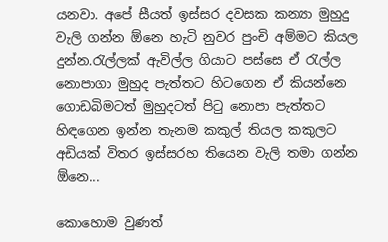යනවා. අපේ සීයත් ඉස්සර දවසක කන්‍යා මුහුදු වැලි ගන්න ඕනෙ හැටි නුවර පුංචි අම්මට කියල දුන්න.රැල්ලක් ඇවිල්ල ගියාට පස්සෙ ඒ රැල්ල නොපාගා මුහුද පැත්තට හිටගෙන ඒ කියන්නෙ ගොඩබිමටත් මුහුදටත් පිටු නොපා පැත්තට හිඳගෙන ඉන්න තැනම කකුල් තියල කකුලට අඩියක් විතර ඉස්සරහ තියෙන වැලි තමා ගන්න ඕනෙ...

කොහොම වුණත්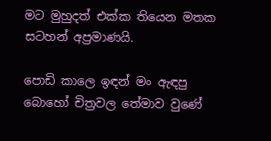මට මුහුදත් එක්ක තියෙන මතක සටහන් අප්‍රමාණයි.

පොඩි කාලෙ ඉඳන් මං ඇඳපු බොහෝ චිත්‍රවල තේමාව වුණේ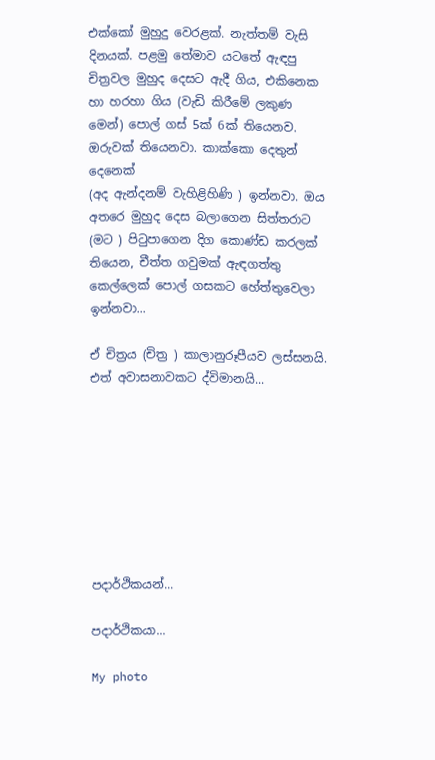එක්කෝ මුහුදු වෙරළක්. නැත්තම් වැසි දිනයක්. පළමු තේමාව යටතේ ඇඳපු චිත්‍රවල මුහුද දෙසට ඇදී ගිය, එකිනෙක හා හරහා ගිය (වැඩි කිරීමේ ලකුණ මෙන්) පොල් ගස් 5ක් 6ක් තියෙනව. ඔරුවක් තියෙනවා. කාක්කො දෙතුන් දෙනෙක්
(අද ඇන්දනම් වැහිළිහිණි ) ඉන්නවා. ඔය අතරෙ මුහුද දෙස බලාගෙන සිත්තරාට (මට ) පිටුපාගෙන දිග කොණ්ඩ කරලක් තියෙන, චීත්ත ගවුමක් ඇඳගත්තු කෙල්ලෙක් පොල් ගසකට හේත්තුවෙලා ඉන්නවා...

ඒ චිත්‍රය (චිත්‍ර ) කාලානුරූපීයව ලස්සනයි. එත් අවාසනාවකට ද්විමානයි...








පදාර්ථිකයන්...

පදාර්ථිකයා...

My photo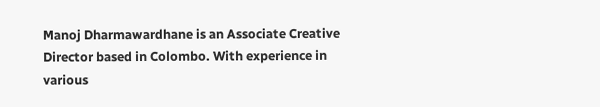Manoj Dharmawardhane is an Associate Creative Director based in Colombo. With experience in various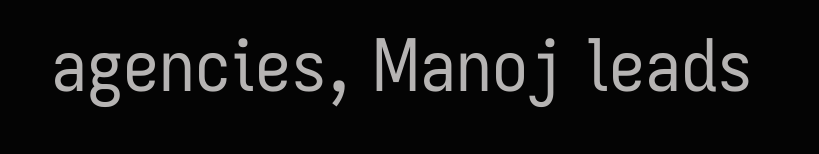agencies, Manoj leads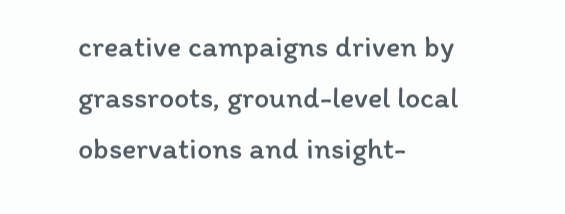creative campaigns driven by grassroots, ground-level local observations and insight-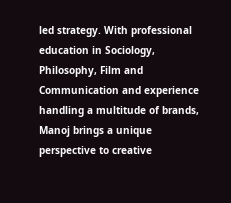led strategy. With professional education in Sociology, Philosophy, Film and Communication and experience handling a multitude of brands, Manoj brings a unique perspective to creative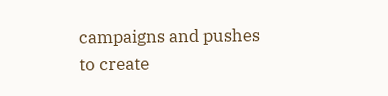campaigns and pushes to create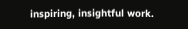inspiring, insightful work.